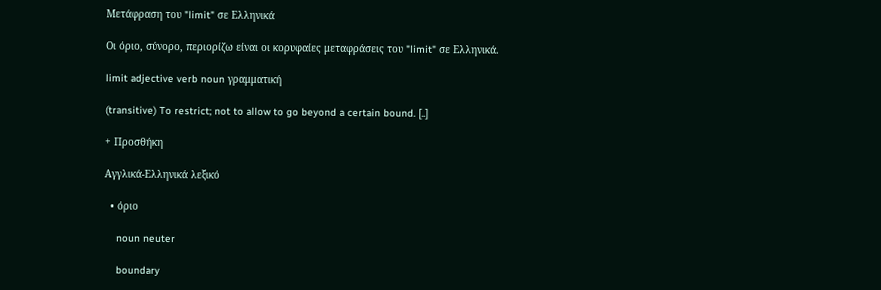Μετάφραση του "limit" σε Ελληνικά

Οι όριο, σύνορο, περιορίζω είναι οι κορυφαίες μεταφράσεις του "limit" σε Ελληνικά.

limit adjective verb noun γραμματική

(transitive) To restrict; not to allow to go beyond a certain bound. [..]

+ Προσθήκη

Αγγλικά-Ελληνικά λεξικό

  • όριο

    noun neuter

    boundary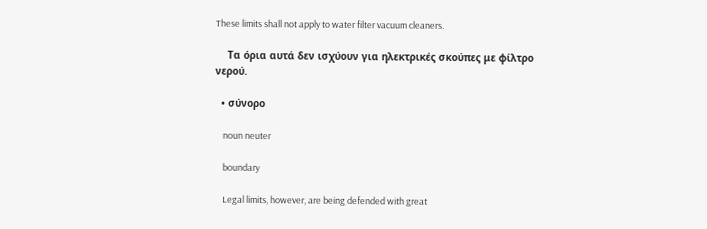These limits shall not apply to water filter vacuum cleaners.

    Τα όρια αυτά δεν ισχύουν για ηλεκτρικές σκούπες με φίλτρο νερού.

  • σύνορο

    noun neuter

    boundary

    Legal limits, however, are being defended with great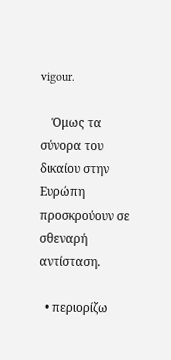vigour.

    Όμως τα σύνορα του δικαίου στην Ευρώπη προσκρούουν σε σθεναρή αντίσταση.

  • περιορίζω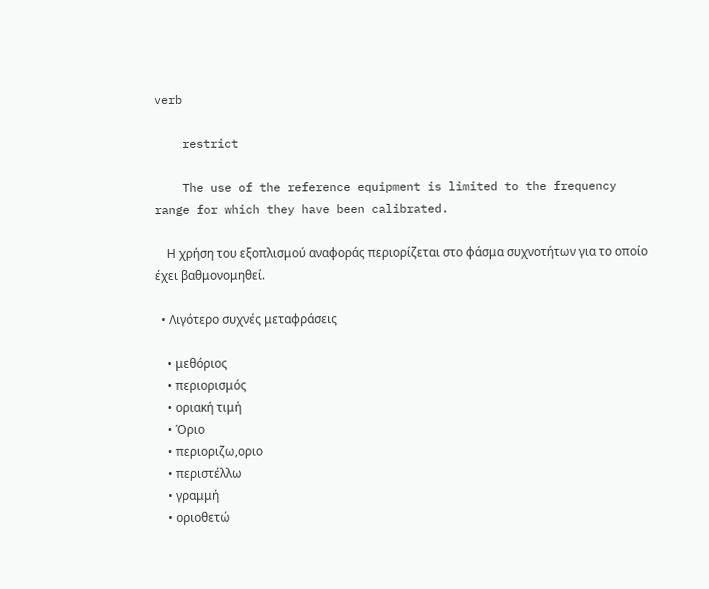verb

    restrict

    The use of the reference equipment is limited to the frequency range for which they have been calibrated.

    Η χρήση του εξοπλισμού αναφοράς περιορίζεται στο φάσμα συχνοτήτων για το οποίο έχει βαθμονομηθεί.

  • Λιγότερο συχνές μεταφράσεις

    • μεθόριος
    • περιορισμός
    • οριακή τιμή
    • Όριο
    • περιοριζω,οριο
    • περιστέλλω
    • γραμμή
    • οριοθετώ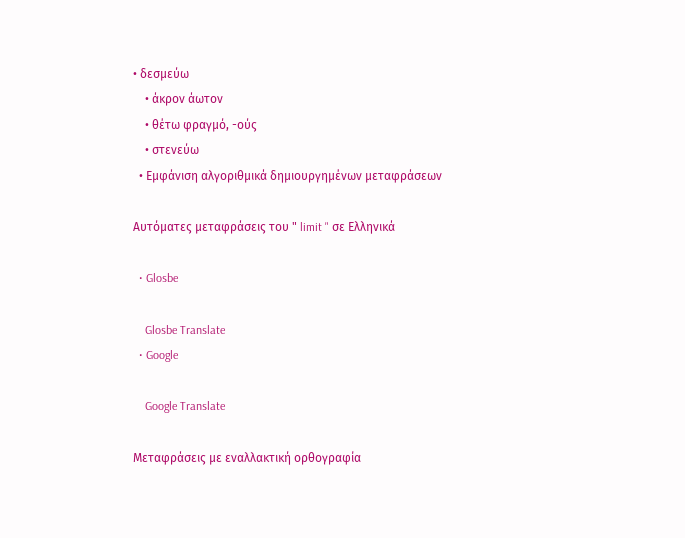• δεσμεύω
    • άκρον άωτον
    • θέτω φραγμό, -ούς
    • στενεύω
  • Εμφάνιση αλγοριθμικά δημιουργημένων μεταφράσεων

Αυτόματες μεταφράσεις του " limit " σε Ελληνικά

  • Glosbe

    Glosbe Translate
  • Google

    Google Translate

Μεταφράσεις με εναλλακτική ορθογραφία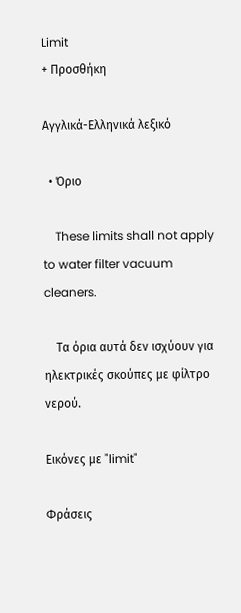Limit
+ Προσθήκη

Αγγλικά-Ελληνικά λεξικό

  • Όριο

    These limits shall not apply to water filter vacuum cleaners.

    Τα όρια αυτά δεν ισχύουν για ηλεκτρικές σκούπες με φίλτρο νερού.

Εικόνες με "limit"

Φράσεις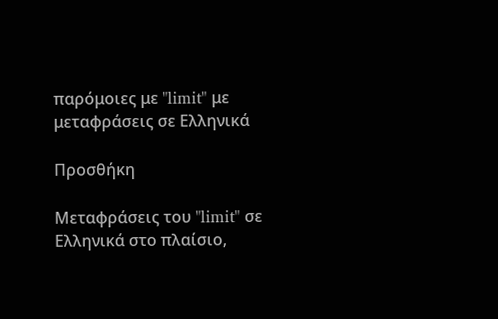παρόμοιες με "limit" με μεταφράσεις σε Ελληνικά

Προσθήκη

Μεταφράσεις του "limit" σε Ελληνικά στο πλαίσιο,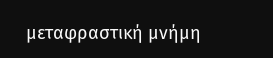μεταφραστική μνήμη